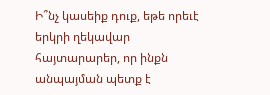Ի՞նչ կասեիք դուք, եթե որեւէ երկրի ղեկավար հայտարարեր, որ ինքն անպայման պետք է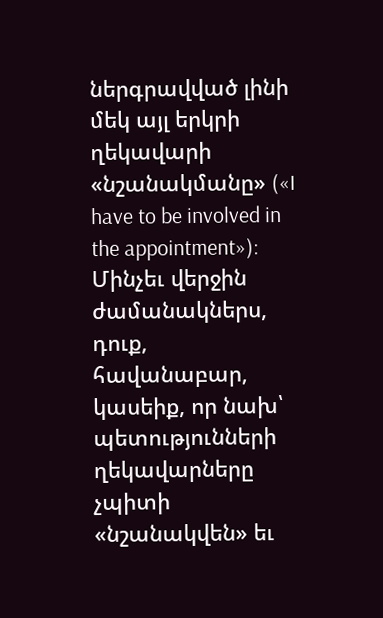ներգրավված լինի մեկ այլ երկրի ղեկավարի «նշանակմանը» («I have to be involved in the appointment»): Մինչեւ վերջին ժամանակներս, դուք, հավանաբար, կասեիք, որ նախ՝ պետությունների ղեկավարները չպիտի «նշանակվեն» եւ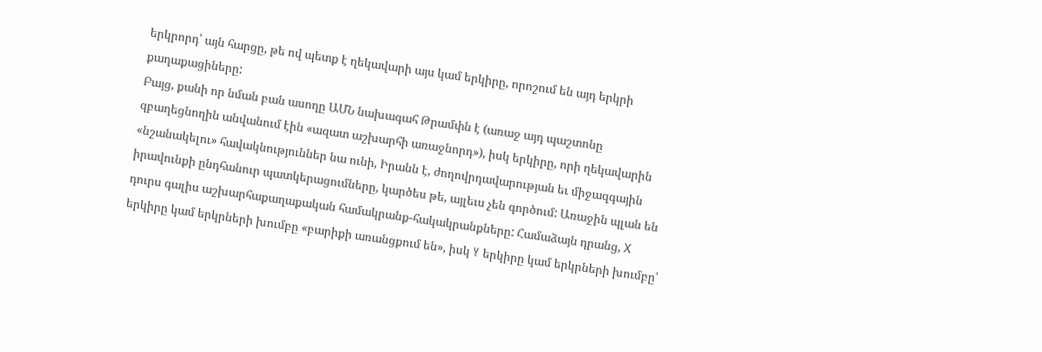երկրորդ՝ այն հարցը, թե ով պետք է ղեկավարի այս կամ երկիրը, որոշում են այդ երկրի քաղաքացիները:
Բայց, քանի որ նման բան ասողը ԱՄՆ նախագահ Թրամփն է (առաջ այդ պաշտոնը զբաղեցնողին անվանում էին «ազատ աշխարհի առաջնորդ»), իսկ երկիրը, որի ղեկավարին «նշանակելու» հավակնություններ նա ունի, Իրանն է, ժողովրդավարության եւ միջազգային իրավունքի ընդհանուր պատկերացումները, կարծես թե, այլեւս չեն գործում: Առաջին պլան են դուրս գալիս աշխարհաքաղաքական համակրանք-հակակրանքները: Համաձայն դրանց, Х երկիրը կամ երկրների խումբը «բարիքի առանցքում են», իսկ Y երկիրը կամ երկրների խումբը՝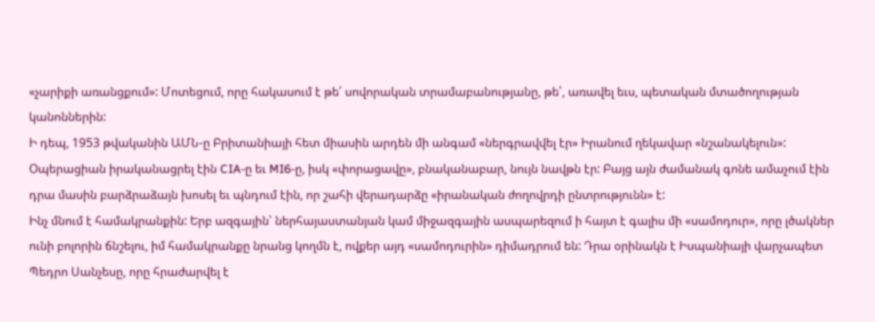«չարիքի առանցքում»: Մոտեցում, որը հակասում է թե՛ սովորական տրամաբանությանը, թե՛, առավել եւս, պետական մտածողության կանոններին:
Ի դեպ, 1953 թվականին ԱՄՆ-ը Բրիտանիայի հետ միասին արդեն մի անգամ «ներգրավվել էր» Իրանում ղեկավար «նշանակելուն»: Օպերացիան իրականացրել էին CIA-ը եւ MI6-ը, իսկ «փորացավը», բնականաբար, նույն նավթն էր: Բայց այն ժամանակ գոնե ամաչում էին դրա մասին բարձրաձայն խոսել եւ պնդում էին, որ շահի վերադարձը «իրանական ժողովրդի ընտրությունն» է:
Ինչ մնում է համակրանքին: Երբ ազգային՝ ներհայաստանյան կամ միջազգային ասպարեզում ի հայտ է գալիս մի «սամոդուր», որը լծակներ ունի բոլորին ճնշելու, իմ համակրանքը նրանց կողմն է, ովքեր այդ «սամոդուրին» դիմադրում են: Դրա օրինակն է Իսպանիայի վարչապետ Պեդրո Սանչեսը, որը հրաժարվել է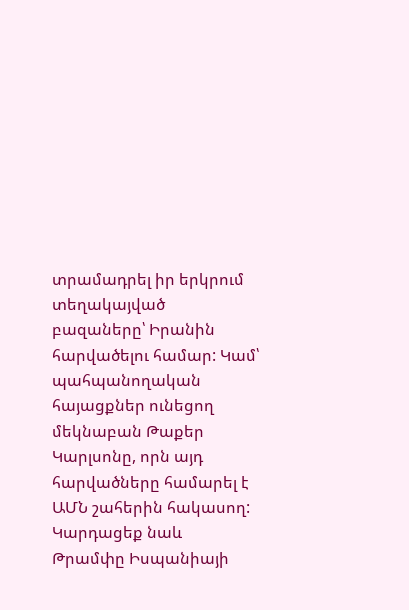տրամադրել իր երկրում տեղակայված բազաները՝ Իրանին հարվածելու համար: Կամ՝ պահպանողական հայացքներ ունեցող մեկնաբան Թաքեր Կարլսոնը, որն այդ հարվածները համարել է ԱՄՆ շահերին հակասող:
Կարդացեք նաև
Թրամփը Իսպանիայի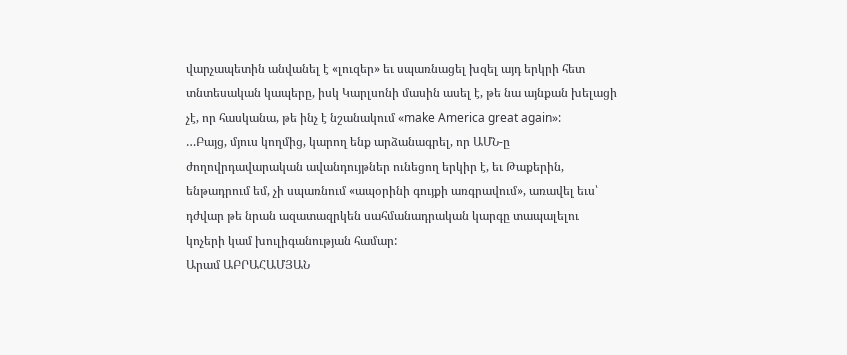վարչապետին անվանել է «լուզեր» եւ սպառնացել խզել այդ երկրի հետ տնտեսական կապերը, իսկ Կարլսոնի մասին ասել է, թե նա այնքան խելացի չէ, որ հասկանա, թե ինչ է նշանակում «make America great again»:
…Բայց, մյուս կողմից, կարող ենք արձանագրել, որ ԱՄՆ-ը ժողովրդավարական ավանդույթներ ունեցող երկիր է, եւ Թաքերին, ենթադրում եմ, չի սպառնում «ապօրինի գույքի առգրավում», առավել եւս՝ դժվար թե նրան ազատազրկեն սահմանադրական կարգը տապալելու կոչերի կամ խուլիգանության համար:
Արամ ԱԲՐԱՀԱՄՅԱՆ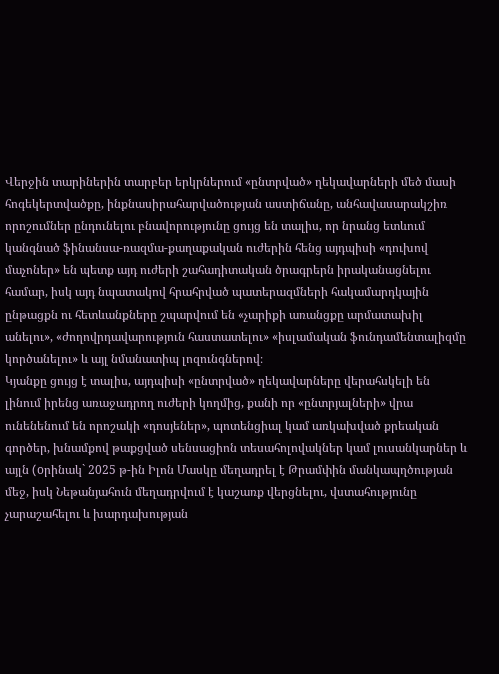Վերջին տարիներին տարբեր երկրներում «ընտրված» ղեկավարների մեծ մասի հոգեկերտվածքը, ինքնասիրահարվածության աստիճանը, անհավասարակշիռ որոշումներ ընդունելու բնավորությունը ցույց են տալիս, որ նրանց ետևում կանգնած ֆինանսա-ռազմա-քաղաքական ուժերին հենց այդպիսի «դուխով մաչոներ» են պետք այդ ուժերի շահադիտական ծրագրերն իրականացնելու համար, իսկ այդ նպատակով հրահրված պատերազմների հակամարդկային ընթացքն ու հետևանքները շպարվում են «չարիքի առանցքը արմատախիլ անելու», «ժողովրդավարություն հաստատելու» «իսլամական ֆունդամենտալիզմը կործանելու» և այլ նմանատիպ լոզունգներով։
Կյանքը ցույց է տալիս, այդպիսի «ընտրված» ղեկավարները վերահսկելի են լինում իրենց առաջադրող ուժերի կողմից, քանի որ «ընտրյալների» վրա ունենենում են որոշակի «դոսյեներ», պոտենցիալ կամ առկախված քրեական գործեր, խնամքով թաքցված սենսացիոն տեսահոլովակներ կամ լուսանկարներ և այլն (oրինակ` 2025 թ-ին Իլոն Մասկը մեղադրել է Թրամփին մանկապղծության մեջ, իսկ Նեթանյահուն մեղադրվում է կաշառք վերցնելու, վստահությունը չարաշահելու և խարդախության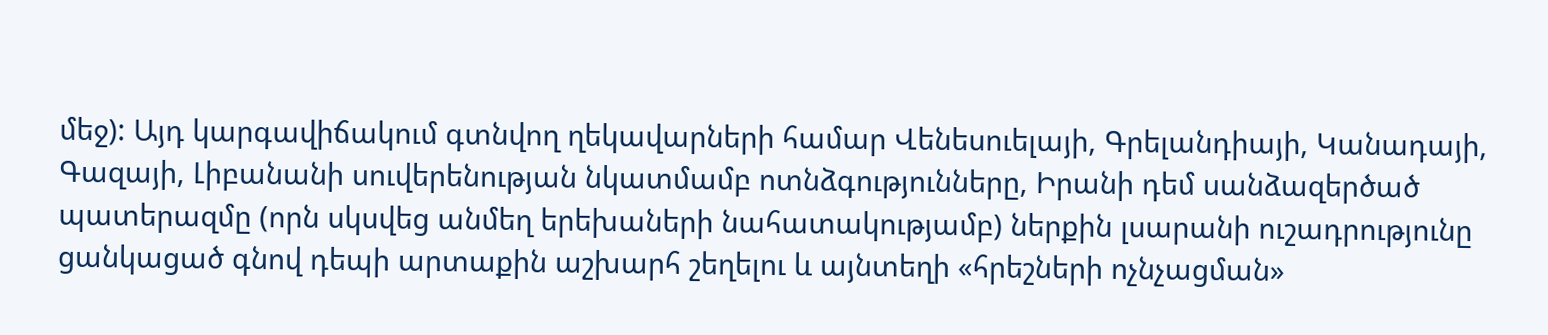մեջ): Այդ կարգավիճակում գտնվող ղեկավարների համար Վենեսուելայի, Գրելանդիայի, Կանադայի, Գազայի, Լիբանանի սուվերենության նկատմամբ ոտնձգությունները, Իրանի դեմ սանձազերծած պատերազմը (որն սկսվեց անմեղ երեխաների նահատակությամբ) ներքին լսարանի ուշադրությունը ցանկացած գնով դեպի արտաքին աշխարհ շեղելու և այնտեղի «հրեշների ոչնչացման»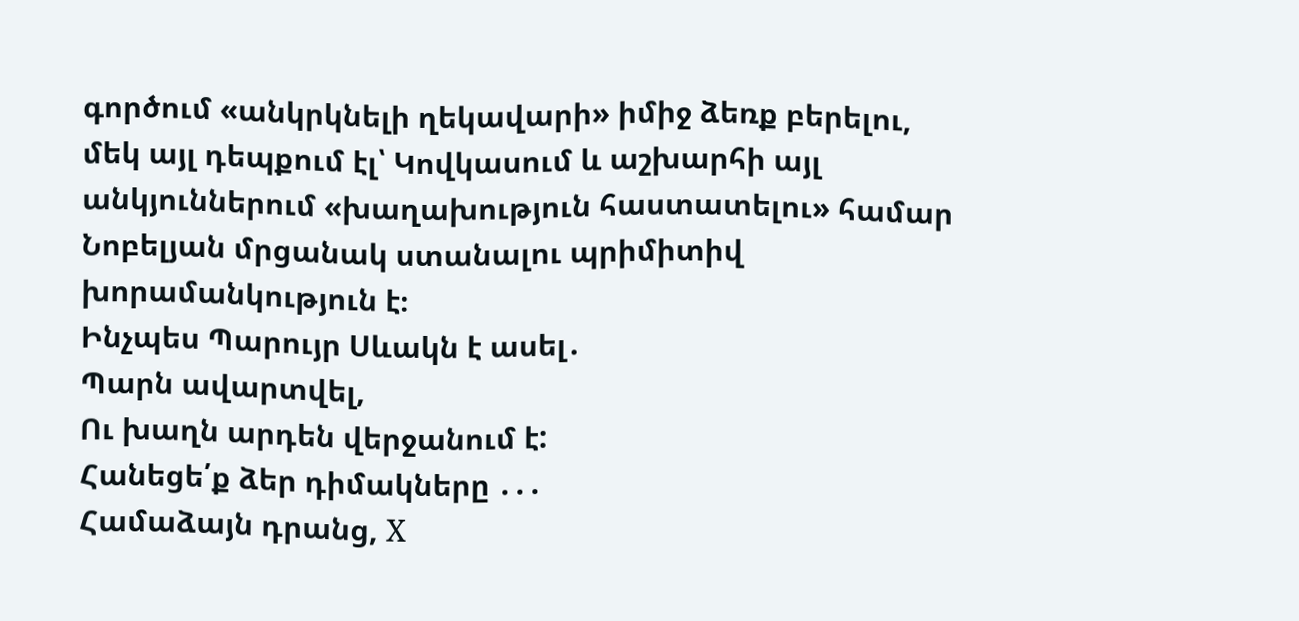գործում «անկրկնելի ղեկավարի» իմիջ ձեռք բերելու, մեկ այլ դեպքում էլ՝ Կովկասում և աշխարհի այլ անկյուններում «խաղախություն հաստատելու» համար Նոբելյան մրցանակ ստանալու պրիմիտիվ խորամանկություն է։
Ինչպես Պարույր Սևակն է ասել․
Պարն ավարտվել,
Ու խաղն արդեն վերջանում է:
Հանեցե՛ք ձեր դիմակները ․․․
Համաձայն դրանց, Х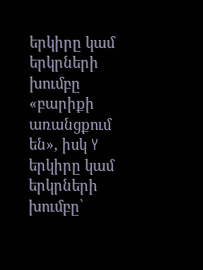երկիրը կամ երկրների խումբը «բարիքի առանցքում են», իսկ Y երկիրը կամ երկրների խումբը՝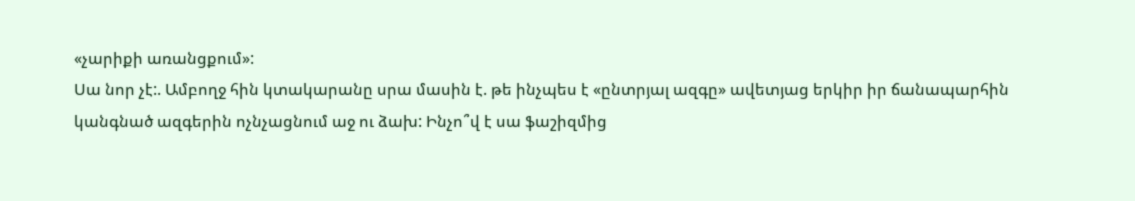«չարիքի առանցքում»:
Սա նոր չէ:. Ամբողջ հին կտակարանը սրա մասին է. թե ինչպես է «ընտրյալ ազգը» ավետյաց երկիր իր ճանապարհին կանգնած ազգերին ոչնչացնում աջ ու ձախ: Ինչո՞վ է սա ֆաշիզմից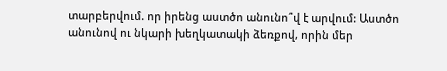տարբերվում. որ իրենց աստծո անունո՞վ է արվում: Աստծո անունով ու նկարի խեղկատակի ձեռքով, որին մեր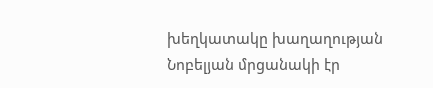խեղկատակը խաղաղության Նոբելյան մրցանակի էր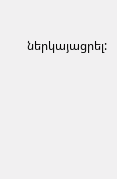ներկայացրել: